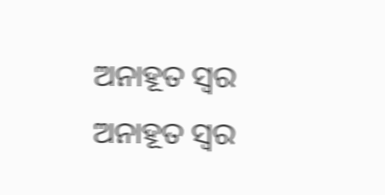ଅନାହୂତ ସ୍ୱର
ଅନାହୂତ ସ୍ୱର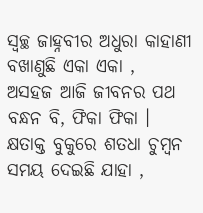ସ୍ୱଚ୍ଛ ଜାହ୍ନବୀର ଅଧୁରା କାହାଣୀ
ବଖାଣୁଛି ଏକା ଏକା ,
ଅସହଜ ଆଜି ଜୀବନର ପଥ
ବନ୍ଧନ ବି, ଫିକା ଫିକା ।
କ୍ଷତାକ୍ତ ବୁକୁରେ ଶତଧା ଚୁମ୍ବନ
ସମୟ ଦେଇଛି ଯାହା ,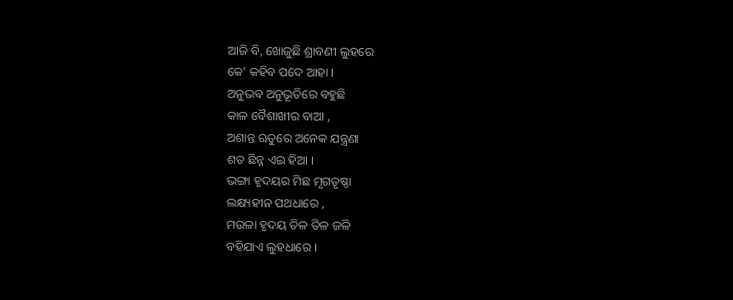ଆଜି ବି, ଖୋଜୁଛି ଶ୍ରାବଣୀ ଲୁହରେ
କେ' କହିବ ପଦେ ଆହା ।
ଅନୁଭବ ଅନୁଭୂତିରେ ବହୁଛି
କାଳ ବୈଶାଖୀର ବାଆ ,
ଅଶାନ୍ତ ଋତୁରେ ଅନେକ ଯନ୍ତ୍ରଣା
ଶତ ଛିନ୍ନ ଏଇ ହିଆ ।
ଭଙ୍ଗା ହୃଦୟର ମିଛ ମୃଗତୃଷ୍ଣା
ଲକ୍ଷ୍ୟହୀନ ପଥଧାରେ ,
ମଉଳା ହୃଦୟ ତିଳ ତିଳ ଜଳି
ବହିଯାଏ ଲୁହଧାରେ ।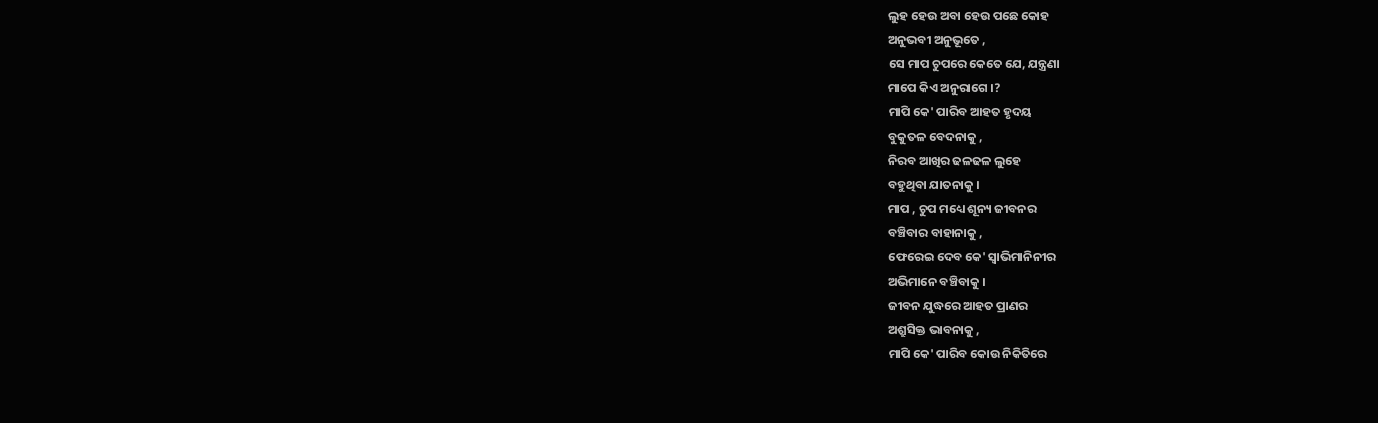ଲୁହ ହେଉ ଅବା ହେଉ ପଛେ କୋହ
ଅନୁଭବୀ ଅନୁଭୂତେ ,
ସେ ମାପ ଚୁପରେ କେତେ ଯେ, ଯନ୍ତ୍ରଣା
ମାପେ କିଏ ଅନୁରାଗେ ।?
ମାପି କେ' ପାରିବ ଆହତ ହୃଦୟ
ବୁକୁତଳ ବେଦନାକୁ ,
ନିରବ ଆଖିର ଢଳଢଳ ଲୁହେ
ବହୁଥିବା ଯାତନାକୁ ।
ମାପ , ଚୁପ ମଧ୍ୟେ ଶୂନ୍ୟ ଜୀବନର
ବଞ୍ଚିବାର ବାହାନାକୁ ,
ଫେରେଇ ଦେବ କେ' ସ୍ଵାଭିମାନିନୀର
ଅଭିମାନେ ବଞ୍ଚିବାକୁ ।
ଜୀବନ ଯୁଦ୍ଧରେ ଆହତ ପ୍ରାଣର
ଅଶ୍ରୁସିକ୍ତ ଭାବନାକୁ ,
ମାପି କେ' ପାରିବ କୋଉ ନିକିତିରେ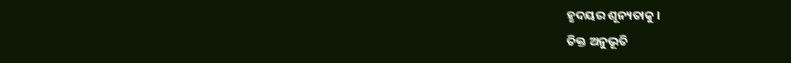ହୃଦୟର ଶୂନ୍ୟତାକୁ ।
ତିକ୍ତ ଅନୁଭୂତି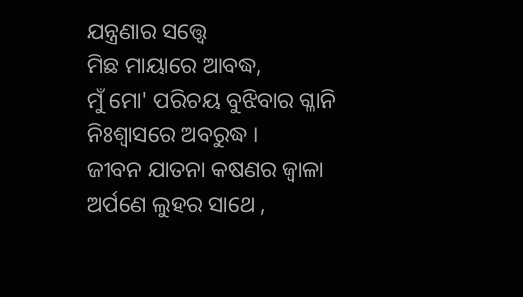ଯନ୍ତ୍ରଣାର ସତ୍ତ୍ୱେ
ମିଛ ମାୟାରେ ଆବଦ୍ଧ,
ମୁଁ ମୋ' ପରିଚୟ ବୁଝିବାର ଗ୍ଳାନି
ନିଃଶ୍ୱାସରେ ଅବରୁଦ୍ଧ ।
ଜୀବନ ଯାତନା କଷଣର ଜ୍ଵାଳା
ଅର୍ପଣେ ଲୁହର ସାଥେ ,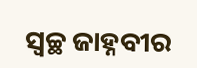ସ୍ୱଚ୍ଛ ଜାହ୍ନବୀର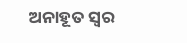ଅନାହୂତ ସ୍ୱର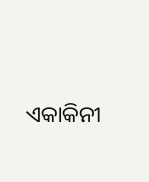ଏକାକିନୀ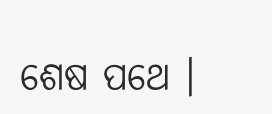ଶେଷ ପଥେ ।